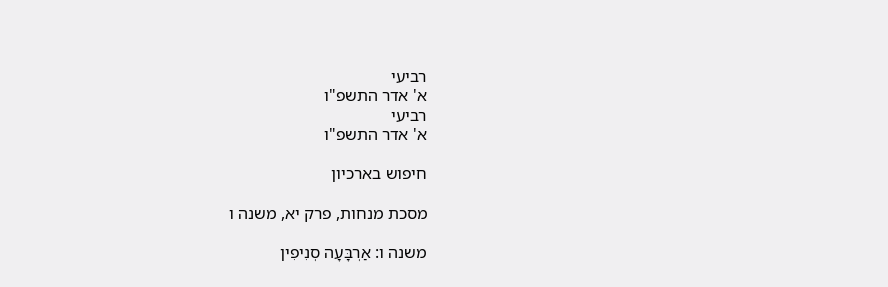רביעי
א' אדר התשפ"ו
רביעי
א' אדר התשפ"ו

חיפוש בארכיון

מסכת מנחות, פרק יא, משנה ו

משנה ו: אַרְבָּעָה סְנִיפִין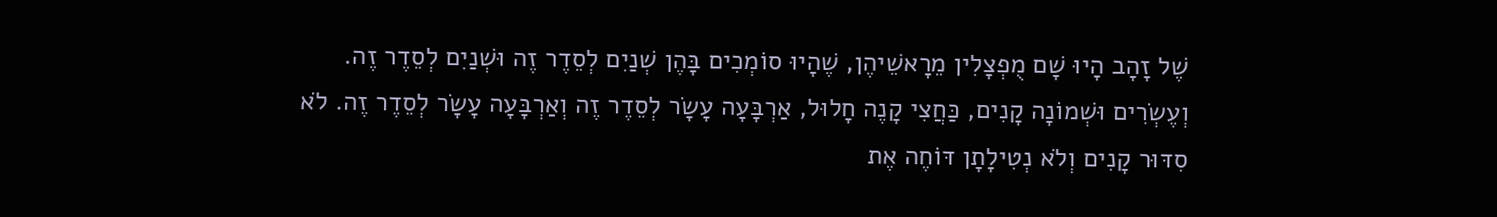שֶׁל זָהָב הָיוּ שָׁם מֻפְצָלִין מֵרָאשֵׁיהֶן, שֶׁהָיוּ סוֹמְכִים בָּהֶן שְׁנַיִם לְסֵדֶר זֶה וּשְׁנַיִם לְסֵדֶר זֶה. וְעֶשְׂרִים וּשְׁמוֹנָה קָנִים, כַּחֲצִי קָנֶה חָלוּל, אַרְבָּעָה עָשָׂר לְסֵדֶר זֶה וְאַרְבָּעָה עָשָׂר לְסֵדֶר זֶה. לֹא סִדּוּר קָנִים וְלֹא נְטִילָתָן דּוֹחֶה אֶת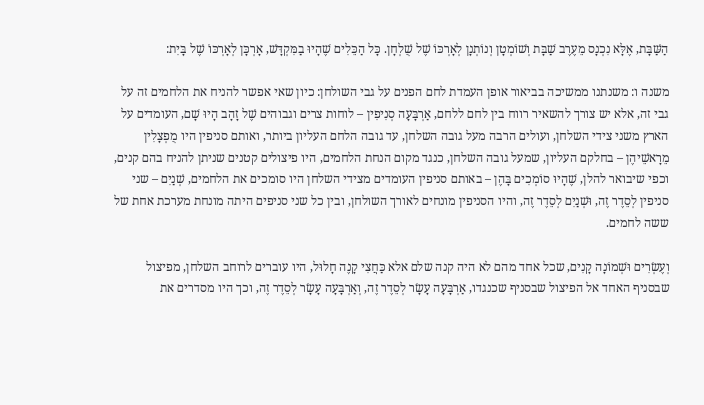הַשַּׁבָּת, אֶלָּא נִכְנָס מֵעֶרֶב שַׁבָּת וְשׁוֹמְטָן וְנוֹתְנָן לְאָרְכּוֹ שֶׁל שֻׁלְחָן. כָּל הַכֵּלִים שֶׁהָיוּ בַמִּקְדָּשׁ, אָרְכָּן לְאָרְכּוֹ שֶׁל בָּיִת:

משנה ו: משנתנו ממשיכה בביאור אופן העמדת לחם הפנים על גבי השולחן: כיון שאי אפשר להניח את הלחמים זה על גבי זה, אלא יש צורך להשאיר רווח בין לחם ללחם, אַרְבָּעָה סְנִיפִין – לוחות צרים וגבוהים שֶׁל זָהָב הָיוּ שָׁם, העומדים על הארץ משני צידי השלחן, ועולים הרבה מעל גובה השלחן, עד גובה הלחם העליון ביותר, ואותם סניפין היו מֻפְצָלִין מֵרָאשֵׁיהֶן – בחלקם העליון, שמעל גובה השלחן, כנגד מקום הנחת הלחמים, היו פיצולים קטנים שניתן להניח בהם קנים, וכפי שיבואר להלן, שֶׁהָיוּ סוֹמְכִים בָּהֶן – באותם סניפין העומדים מצידי השלחן היו סומכים את הלחמים, שְׁנַיִם – שני סניפין לְסֵדֶר זֶה, וּשְׁנַיִם לְסֵדֶר זֶה, והיו הסניפין מונחים לאורך השולחן, ובין כל שני סניפים היתה מונחת מערכת אחת של ששה לחמים.

וְעֶשְׂרִים וּשְׁמוֹנָה קָנִים, שכל אחד מהם לא היה קנה שלם אלא כַּחֲצִי קָנֶה חָלוּל, היו עוברים לרוחב השלחן, מפיצול שבסניף האחד אל הפיצול שבסניף שכנגדו, אַרְבָּעָה עָשָׂר לְסֵדֶר זֶה, וְאַרְבָּעָה עָשָׂר לְסֵדֶר זֶה, וכך היו מסדרים את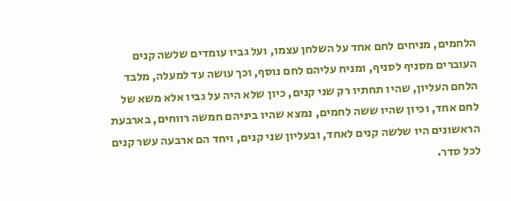הלחמים, מניחים לחם אחד על השלחן עצמו, ועל גביו עומדים שלשה קנים העוברים מסניף לסניף, ומניח עליהם לחם נוסף, וכך עושה עד למעלה, מלבד הלחם העליון, שהיו תחתיו רק שני קנים, כיון שלא היה על גביו אלא משא של לחם אחד, וכיון שהיו ששה לחמים, נמצא שהיו ביניהם חמשה רווחים, בארבעת הראשונים היו שלשה קנים לאחד, ובעליון שני קנים, ויחד הם ארבעה עשר קנים לכל סדר.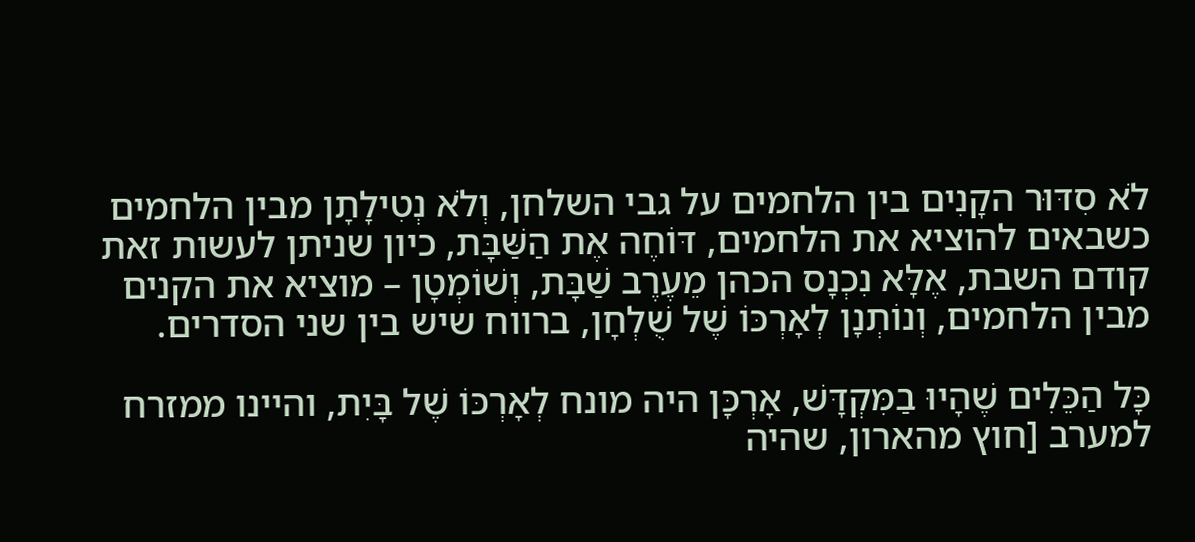לֹא סִדּוּר הקָנִים בין הלחמים על גבי השלחן, וְלֹא נְטִילָתָן מבין הלחמים כשבאים להוציא את הלחמים, דּוֹחֶה אֶת הַשַּׁבָּת, כיון שניתן לעשות זאת קודם השבת, אֶלָּא נִכְנָס הכהן מֵעֶרֶב שַׁבָּת, וְשׁוֹמְטָן – מוציא את הקנים מבין הלחמים, וְנוֹתְנָן לְאָרְכּוֹ שֶׁל שֻׁלְחָן, ברווח שיש בין שני הסדרים.

כָּל הַכֵּלִים שֶׁהָיוּ בַמִּקְדָּשׁ, אָרְכָּן היה מונח לְאָרְכּוֹ שֶׁל בָּיִת, והיינו ממזרח למערב [חוץ מהארון, שהיה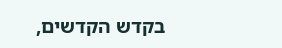בקדש הקדשים,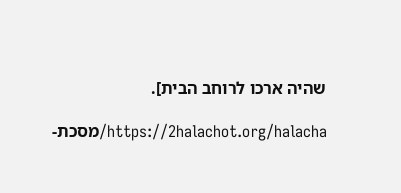שהיה ארכו לרוחב הבית].

https://2halachot.org/halacha/מסכת-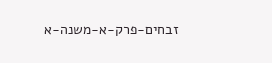זבחים-פרק-א-משנה-א